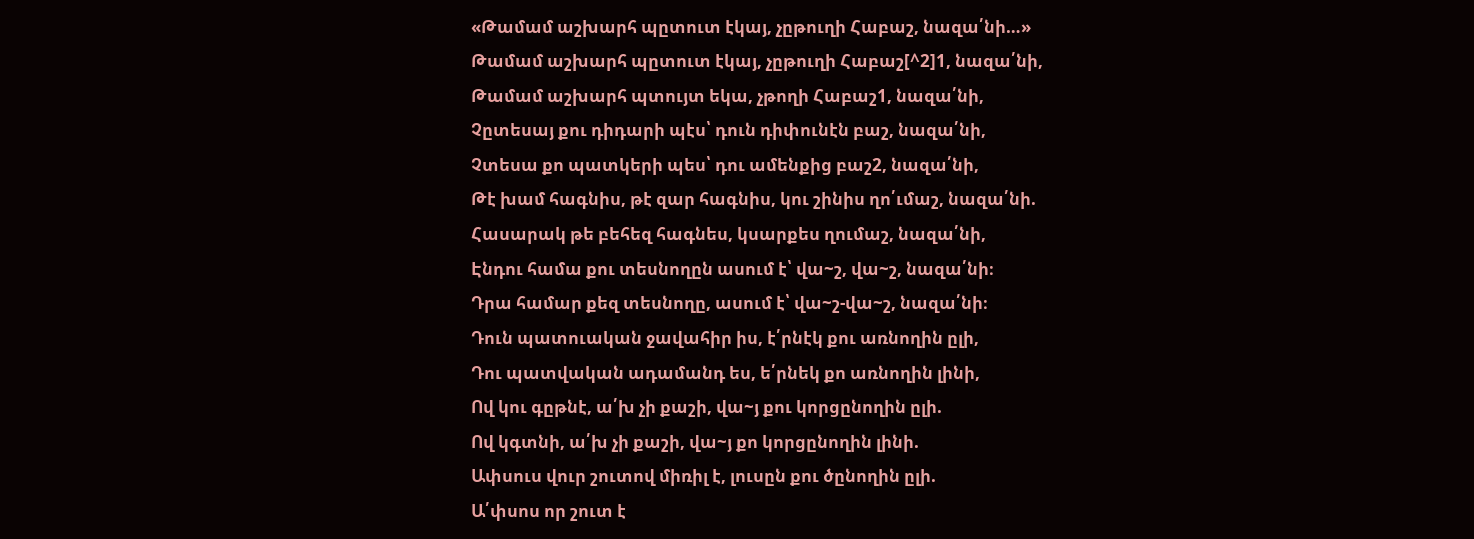«Թամամ աշխարհ պըտուտ էկայ, չըթուղի Հաբաշ, նազա՛նի…»
Թամամ աշխարհ պըտուտ էկայ, չըթուղի Հաբաշ[^2]1, նազա՛նի,
Թամամ աշխարհ պտույտ եկա, չթողի Հաբաշ1, նազա՛նի,
Չըտեսայ քու դիդարի պէս՝ դուն դիփունէն բաշ, նազա՛նի,
Չտեսա քո պատկերի պես՝ դու ամենքից բաշ2, նազա՛նի,
Թէ խամ հագնիս, թէ զար հագնիս, կու շինիս ղո՛ւմաշ, նազա՛նի.
Հասարակ թե բեհեզ հագնես, կսարքես ղումաշ, նազա՛նի,
Էնդու համա քու տեսնողըն ասում է՝ վա~շ, վա~շ, նազա՛նի։
Դրա համար քեզ տեսնողը, ասում է՝ վա~շ-վա~շ, նազա՛նի։
Դուն պատուական ջավահիր իս, է՛րնէկ քու առնողին ըլի,
Դու պատվական ադամանդ ես, ե՛րնեկ քո առնողին լինի,
Ով կու գըթնէ, ա՛խ չի քաշի, վա~յ քու կորցընողին ըլի.
Ով կգտնի, ա՛խ չի քաշի, վա~յ քո կորցընողին լինի.
Ափսուս վուր շուտով միռիլ է, լուսըն քու ծընողին ըլի.
Ա՛փսոս որ շուտ է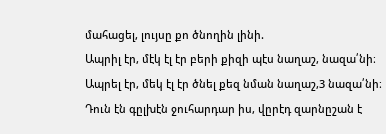մահացել, լույսը քո ծնողին լինի.
Ապրիլ էր, մէկ էլ էր բերի քիզի պէս նաղաշ, նազա՛նի։
Ապրել էր, մեկ էլ էր ծնել քեզ նման նաղաշ,3 նազա՛նի։
Դուն էն գըլխէն ջուհարդար իս, վըրէդ զարնըշան է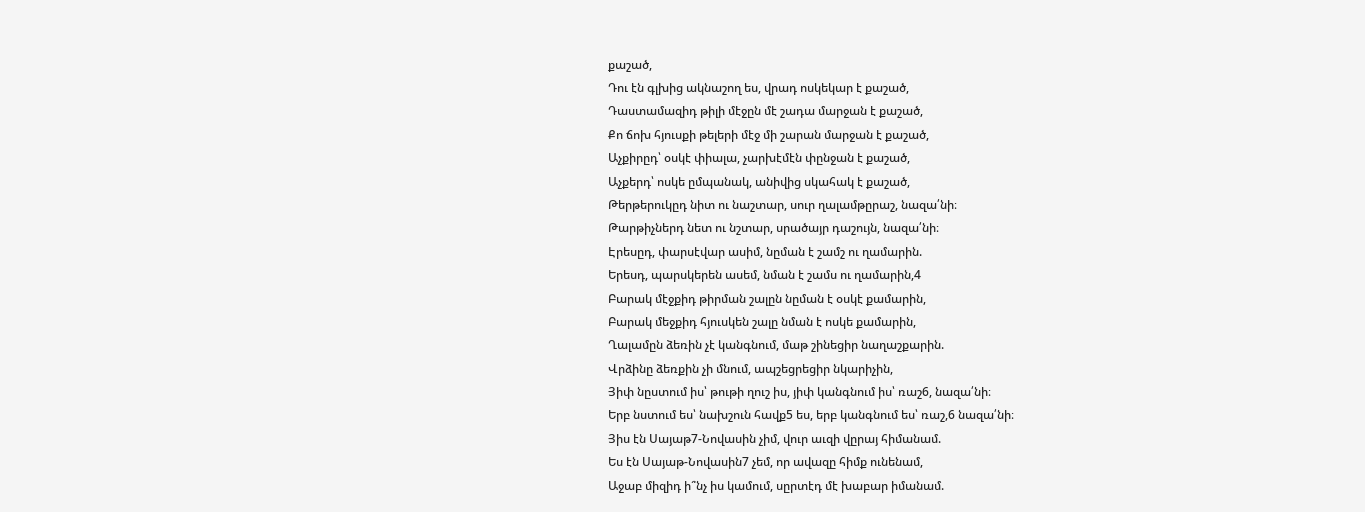քաշած,
Դու էն գլխից ակնաշող ես, վրադ ոսկեկար է քաշած,
Դաստամազիդ թիլի մէջըն մէ շադա մարջան է քաշած,
Քո ճոխ հյուսքի թելերի մէջ մի շարան մարջան է քաշած,
Աչքիրըդ՝ օսկէ փիալա, չարխէմէն փընջան է քաշած,
Աչքերդ՝ ոսկե ըմպանակ, անիվից սկահակ է քաշած,
Թերթերուկըդ նիտ ու նաշտար, սուր ղալամթըրաշ, նազա՛նի։
Թարթիչներդ նետ ու նշտար, սրածայր դաշույն, նազա՛նի։
Էրեսըդ, փարսէվար ասիմ, նըման է շամշ ու ղամարին.
Երեսդ, պարսկերեն ասեմ, նման է շամս ու ղամարին,4
Բարակ մէջքիդ թիրման շալըն նըման է օսկէ քամարին,
Բարակ մեջքիդ հյուսկեն շալը նման է ոսկե քամարին,
Ղալամըն ձեռին չէ կանգնում, մաթ շինեցիր նաղաշքարին.
Վրձինը ձեռքին չի մնում, ապշեցրեցիր նկարիչին,
Յիփ նըստում իս՝ թութի ղուշ իս, յիփ կանգնում իս՝ ռաշ6, նազա՛նի։
Երբ նստում ես՝ նախշուն հավք5 ես, երբ կանգնում ես՝ ռաշ,6 նազա՛նի։
Յիս էն Սայաթ7-Նովասին չիմ, վուր աւզի վըրայ հիմանամ.
Ես էն Սայաթ-Նովասին7 չեմ, որ ավազը հիմք ունենամ,
Աջաբ միզիդ ի՞նչ իս կամում, սըրտէդ մէ խաբար իմանամ.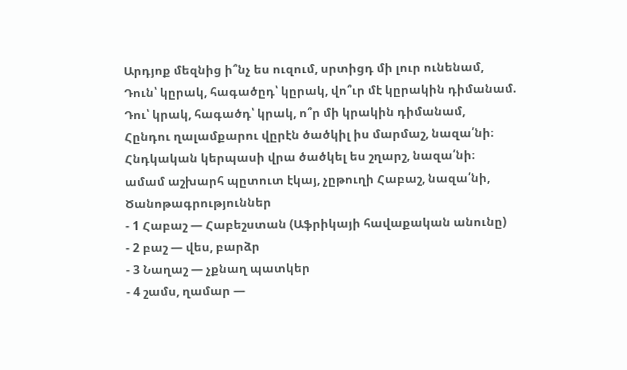Արդյոք մեզնից ի՞նչ ես ուզում, սրտիցդ մի լուր ունենամ,
Դուն՝ կըրակ, հագածըդ՝ կըրակ, վո՞ւր մէ կըրակին դիմանամ.
Դու՝ կրակ, հագածդ՝ կրակ, ո՞ր մի կրակին դիմանամ,
Հընդու ղալամքարու վըրէն ծածկիլ իս մարմաշ, նազա՛նի։
Հնդկական կերպասի վրա ծածկել ես շղարշ, նազա՛նի։
ամամ աշխարհ պըտուտ էկայ, չըթուղի Հաբաշ, նազա՛նի,
Ծանոթագրություններ
- 1 Հաբաշ — Հաբեշստան (Աֆրիկայի հավաքական անունը)
- 2 բաշ — վես, բարձր
- 3 Նաղաշ — չքնաղ պատկեր
- 4 շամս, ղամար —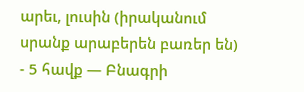արեւ, լուսին (իրականում սրանք արաբերեն բառեր են)
- 5 հավք — Բնագրի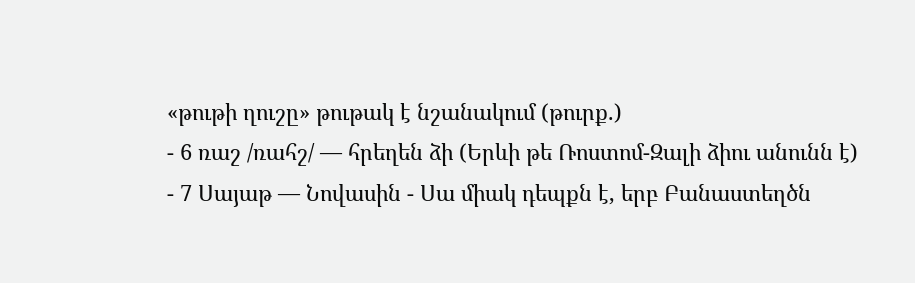«թութի ղուշը» թութակ է նշանակում (թուրք.)
- 6 ռաշ /ռահշ/ — հրեղեն ձի (Երևի թե Ռոստոմ-Զալի ձիու անունն է)
- 7 Սայաթ — Նովասին - Սա միակ դեպքն է, երբ Բանաստեղծն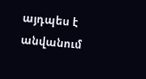այդպես է անվանում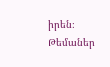իրեն։
Թեմաներ